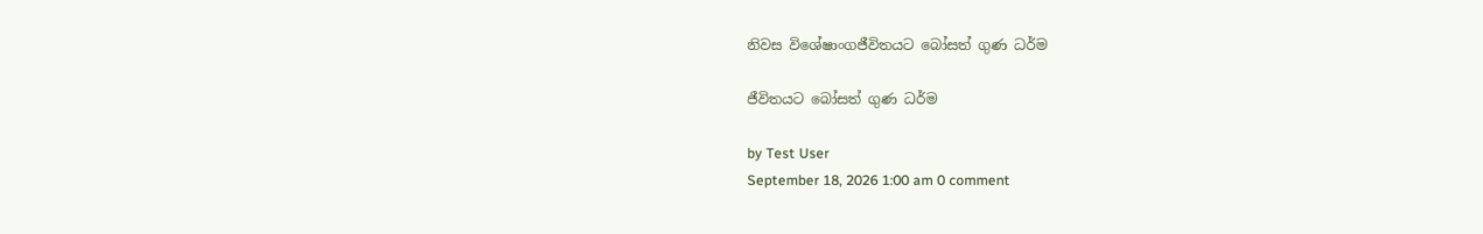නිවස විශේෂාංගජීවිතයට බෝසත් ගුණ ධර්ම

ජීවිතයට බෝසත් ගුණ ධර්ම

by Test User
September 18, 2026 1:00 am 0 comment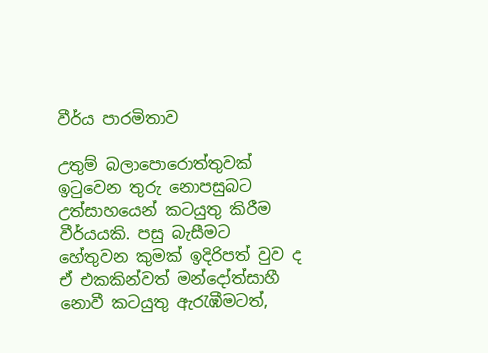වීර්ය පාරමිතාව

උතුම් බලාපොරොත්තුවක් ඉටුවෙන තුරු නොපසුබට උත්සාහයෙන් කටයුතු කිරීම වීර්යයකි. පසු බැසීමට හේතුවන කුමක් ඉදිරිපත් වුව ද ඒ එකකින්වත් මන්දෝත්සාහී නොවී කටයුතු ඇරැඹීමටත්,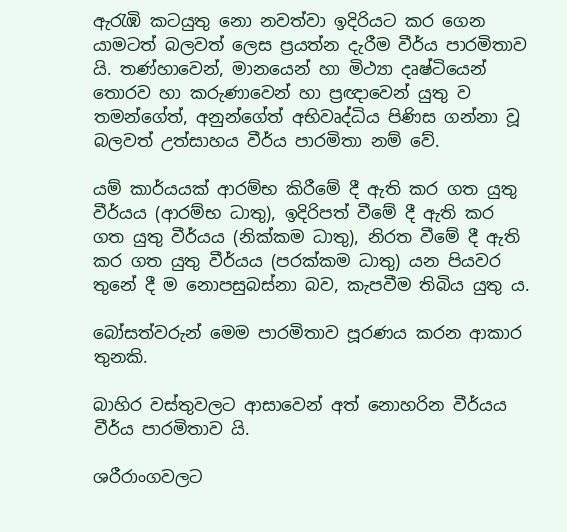ඇරැඹි කටයුතු නො නවත්වා ඉදිරියට කර ගෙන යාමටත් බලවත් ලෙස ප්‍රයත්න දැරීම වීර්ය පාරමිතාව යි. තණ්හාවෙන්, මානයෙන් හා මිථ්‍යා දෘෂ්ටියෙන් තොරව හා කරුණාවෙන් හා ප්‍රඥාවෙන් යුතු ව තමන්ගේත්, අනුන්ගේත් අභිවෘද්ධිය පිණිස ගන්නා වූ බලවත් උත්සාහය වීර්ය පාරමිතා නම් වේ.

යම් කාර්යයක් ආරම්භ කිරීමේ දී ඇති කර ගත යුතු වීර්යය (ආරම්භ ධාතු), ඉදිරිපත් වීමේ දී ඇති කර ගත යුතු වීර්යය (නික්කම ධාතු), නිරත වීමේ දී ඇති කර ගත යුතු වීර්යය (පරක්කම ධාතු) යන පියවර තුනේ දී ම නොපසුබස්නා බව, කැපවීම තිබිය යුතු ය.

බෝසත්වරුන් මෙම පාරමිතාව පූරණය කරන ආකාර තුනකි.

බාහිර වස්තුවලට ආසාවෙන් අත් නොහරින වීර්යය වීර්ය පාරමිතාව යි.

ශරීරාංගවලට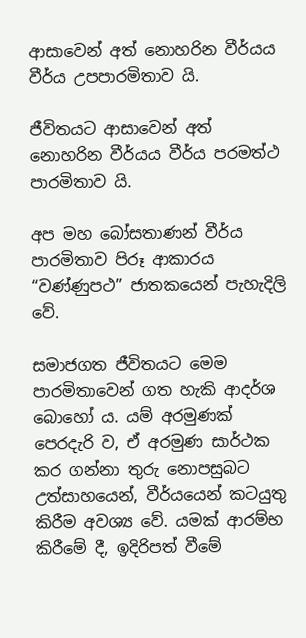ආසාවෙන් අත් නොහරින වීර්යය වීර්ය උපපාරමිතාව යි.

ජීවිතයට ආසාවෙන් අත් නොහරින වීර්යය වීර්ය පරමත්ථ පාරමිතාව යි.

අප මහ බෝසතාණන් වීර්ය පාරමිතාව පිරූ ආකාරය “වණ්ණුපථ” ජාතකයෙන් පැහැදිලි වේ.

සමාජගත ජීවිතයට මෙම පාරමිතාවෙන් ගත හැකි ආදර්ශ බොහෝ ය. යම් අරමුණක් පෙරදැරි ව, ඒ අරමුණ සාර්ථක කර ගන්නා තුරු නොපසුබට උත්සාහයෙන්, වීර්යයෙන් කටයුතු කිරීම අවශ්‍ය වේ. යමක් ආරම්භ කිරීමේ දී, ඉදිරිපත් වීමේ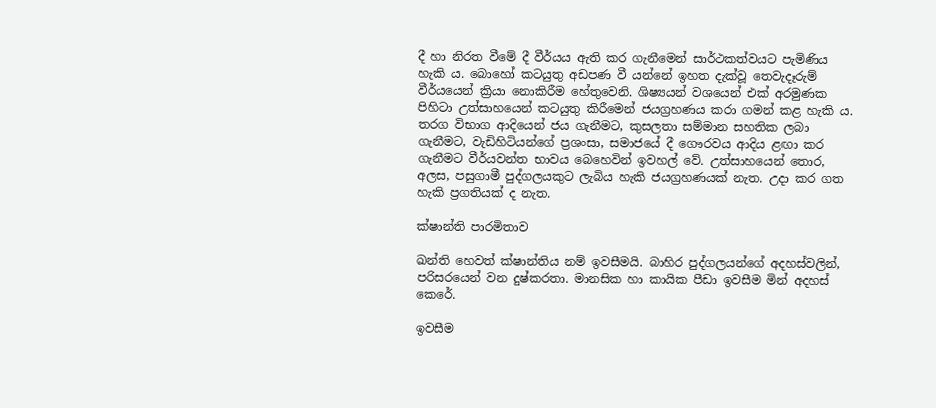දී හා නිරත වීමේ දී වීර්යය ඇති කර ගැනීමෙන් සාර්ථකත්වයට පැමිණිය හැකි ය. බොහෝ කටයුතු අඩපණ වී යන්නේ ඉහත දැක්වූ තෙවැදෑරුම් වීර්යයෙන් ක්‍රියා නොකිරීම හේතුවෙනි. ශිෂ්‍යයන් වශයෙන් එක් අරමුණක පිහිටා උත්සාහයෙන් කටයුතු කිරීමෙන් ජයග්‍රහණය කරා ගමන් කළ හැකි ය. තරග විභාග ආදියෙන් ජය ගැනීමට, කුසලතා සම්මාන සහතික ලබා ගැනීමට, වැඩිහිටියන්ගේ ප්‍රශංසා, සමාජයේ දී ගෞරවය ආදිය ළඟා කර ගැනීමට වීර්යවන්ත භාවය බෙහෙවින් ඉවහල් වේ. උත්සාහයෙන් තොර, අලස, පසුගාමී පුද්ගලයකුට ලැබිය හැකි ජයග්‍රහණයක් නැත. උදා කර ගත හැකි ප්‍රගතියක් ද නැත.

ක්ෂාන්ති පාරමිතාව

ඛන්ති හෙවත් ක්ෂාන්තිය නම් ඉවසීමයි. බාහිර පුද්ගලයන්ගේ අදහස්වලින්, පරිසරයෙන් වන දුෂ්කරතා. මානසික හා කායික පීඩා ඉවසීම මින් අදහස් කෙරේ.

ඉවසීම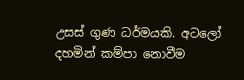උසස් ගුණ ධර්මයකි. අටලෝ දහමින් කම්පා නොවීම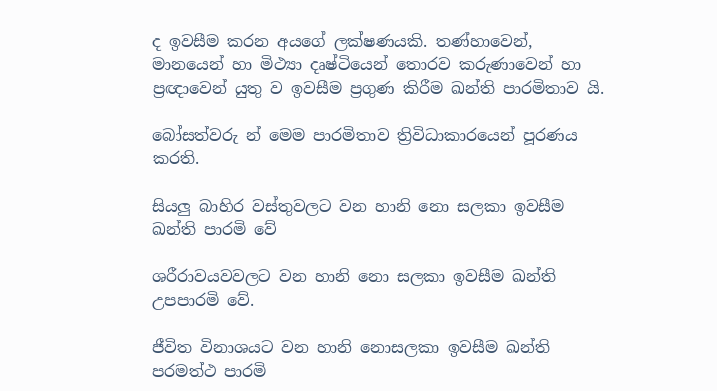ද ඉවසීම කරන අයගේ ලක්ෂණයකි. තණ්හාවෙන්, මානයෙන් හා මිථ්‍යා දෘෂ්ටියෙන් තොරව කරුණාවෙන් හා ප්‍රඥාවෙන් යුතු ව ඉවසීම ප්‍රගුණ කිරීම ඛන්ති පාරමිතාව යි.

බෝසත්වරු න් මෙම පාරමිතාව ත්‍රිවිධාකාරයෙන් පූරණය කරති.

සියලු බාහිර වස්තුවලට වන හානි නො සලකා ඉවසීම ඛන්ති පාරමි වේ

ශරීරාවයවවලට වන හානි නො සලකා ඉවසීම ඛන්ති උපපාරමි වේ.

ජීවිත විනාශයට වන හානි නොසලකා ඉවසීම ඛන්ති පරමත්ථ පාරමි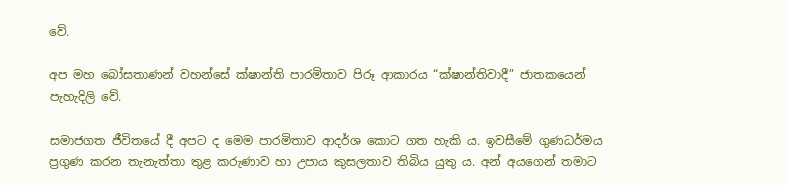වේ.

අප මහ බෝසතාණන් වහන්සේ ක්ෂාන්ති පාරමිතාව පිරූ ආකාරය “ක්ෂාන්තිවාදී” ජාතකයෙන් පැහැදිලි වේ.

සමාජගත ජීවිතයේ දී අපට ද මෙම පාරමිතාව ආදර්ශ කොට ගත හැකි ය. ඉවසීමේ ගුණධර්මය ප්‍රගුණ කරන තැනැත්තා තුළ කරුණාව හා උපාය කුසලතාව තිබිය යුතු ය. අන් අයගෙන් තමාට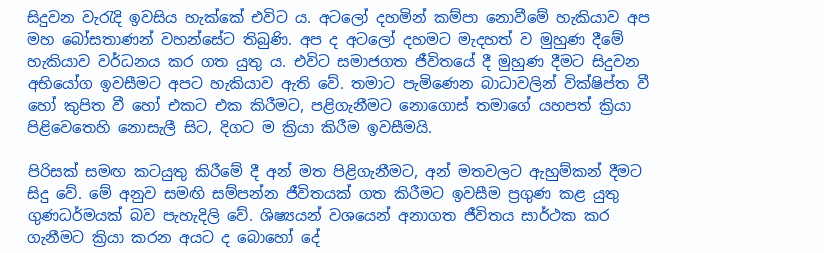සිදුවන වැරැදි ඉවසිය හැක්කේ එවිට ය. අටලෝ දහමින් කම්පා නොවීමේ හැකියාව අප මහ බෝසතාණන් වහන්සේට තිබුණි. අප ද අටලෝ දහමට මැදහත් ව මුහුණ දීමේ හැකියාව වර්ධනය කර ගත යුතු ය. එවිට සමාජගත ජීවිතයේ දී මුහුණ දීමට සිදුවන අභියෝග ඉවසීමට අපට හැකියාව ඇති වේ. තමාට පැමිණෙන බාධාවලින් වික්ෂිප්ත වී හෝ කුපිත වී හෝ එකට එක කිරීමට, පළිගැනීමට නොගොස් තමාගේ යහපත් ක්‍රියා පිළිවෙතෙහි නොසැලී සිට, දිගට ම ක්‍රියා කිරීම ඉවසීමයි.

පිරිසක් සමඟ කටයුතු කිරීමේ දී අන් මත පිළිගැනීමට, අන් මතවලට ඇහුම්කන් දීමට සිදු වේ. මේ අනුව සමඟි සම්පන්න ජීවිතයක් ගත කිරීමට ඉවසීම ප්‍රගුණ කළ යුතු ගුණධර්මයක් බව පැහැදිලි වේ. ශිෂ්‍යයන් වශයෙන් අනාගත ජීවිතය සාර්ථක කර ගැනීමට ක්‍රියා කරන අයට ද බොහෝ දේ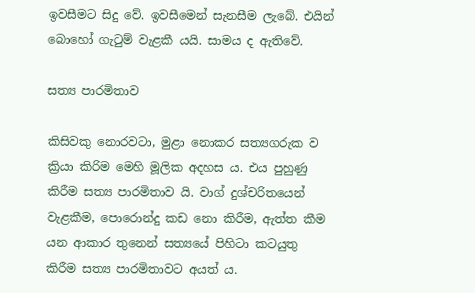ඉවසීමට සිදු වේ. ඉවසීමෙන් සැනසීම ලැබේ. එයින් බොහෝ ගැටුම් වැළකී යයි. සාමය ද ඇතිවේ.

සත්‍ය පාරමිතාව

කිසිවකු නොරවටා, මුළා නොකර සත්‍යගරුක ව ක්‍රියා කිරිම මෙහි මූලික අදහස ය. එය පුහුණු කිරීම සත්‍ය පාරමිතාව යි. වාග් දුශ්චරිතයෙන් වැළකීම, පොරොන්දු කඩ නො කිරීම, ඇත්ත කීම යන ආකාර තුනෙන් සත්‍යයේ පිහිටා කටයුතු කිරීම සත්‍ය පාරමිතාවට අයත් ය.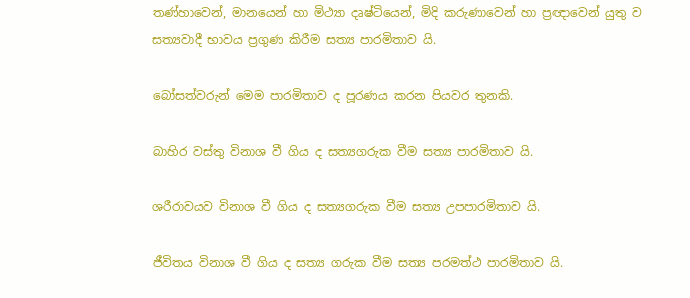තණ්හාවෙන්, මානයෙන් හා මිථ්‍යා දෘෂ්ටියෙන්, මිදි කරුණාවෙන් හා ප්‍රඥාවෙන් යුතු ව සත්‍යවාදී භාවය ප්‍රගුණ කිරීම සත්‍ය පාරමිතාව යි.

බෝසත්වරුන් මෙම පාරමිතාව ද පූරණය කරන පියවර තුනකි.

බාහිර වස්තු විනාශ වී ගිය ද සත්‍යගරුක වීම සත්‍ය පාරමිතාව යි.

ශරීරාවයව විනාශ වී ගිය ද සත්‍යගරුක වීම සත්‍ය උපපාරමිතාව යි.

ජීවිතය විනාශ වී ගිය ද සත්‍ය ගරුක වීම සත්‍ය පරමත්ථ පාරමිතාව යි.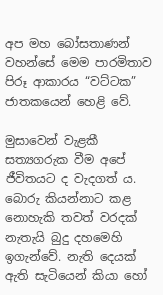අප මහ බෝසතාණන් වහන්සේ මෙම පාරමිතාව පිරූ ආකාරය “වට්ටක” ජාතකයෙන් හෙළි වේ.

මුසාවෙන් වැළකී සත්‍යගරුක වීම අපේ ජීවිතයට ද වැදගත් ය. බොරු කියන්නාට කළ නොහැකි තවත් වරදක් නැතැයි බුදු දහමෙහි ඉගැන්වේ. නැති දෙයක් ඇති සැටියෙන් කියා හෝ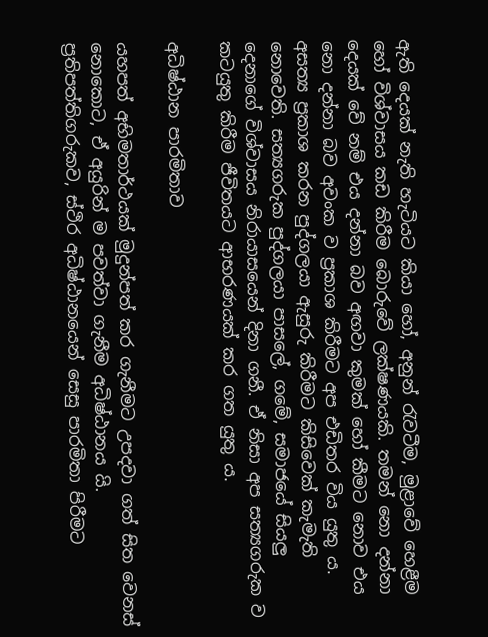ඇති දෙයක් නැති හැටියට කියා හෝ, අනුන් රැවටීම, මුළාවේ හෙළීම හෝ විශ්වාසය කඩ කිරීම බොරුවේ ලක්ෂණයකි. තමන් නො දන්නා දෙයක් වේ නම් එය දන්නා බව අඟවා කුමක් හෝ කීමට නොව එය නො දන්නා බව අවංක ව ප්‍රකාශ කිරීමට අප එඩිතර විය යුතු ය. අසත්‍ය ප්‍රකාශ කරන පුද්ගලයා ඇසුරු කිරීමට කිසිවෙක් කැමැති නොවෙති. සත්‍යගරුක පුද්ගලයා පාසලේ, ගමේ, සමාජයේ සියලු දෙනාගේ විශ්වාසය නිරායාසයෙන් දිනා ගනී. ඒ නිසා අප සත්‍යගරුක ව කටයුතු කිරීම ජීවිතයට ආභරණයක් කර ගත යුතු ය.

අධිෂ්ඨාන පාරමිතාව

යහපත් අභිමතාර්ථයක් මුදුන්පත් කර ගැනීමට උපදවා ගත් සිත වෙනස් නොකොට, ඒ අයුරින් ම පවත්වා ගැනීම අධිෂ්ඨානය යි. ප්‍රතිපත්තිගරුකව, ස්ථිර අධිෂ්ඨානයෙන් සෙසු පාරමිතා පිරීමට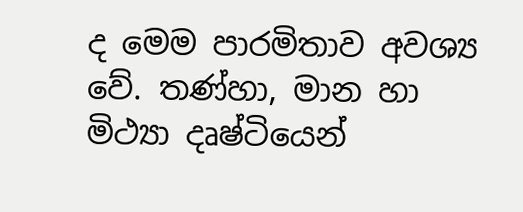ද මෙම පාරමිතාව අවශ්‍ය වේ. තණ්හා, මාන හා මිථ්‍යා දෘෂ්ටියෙන්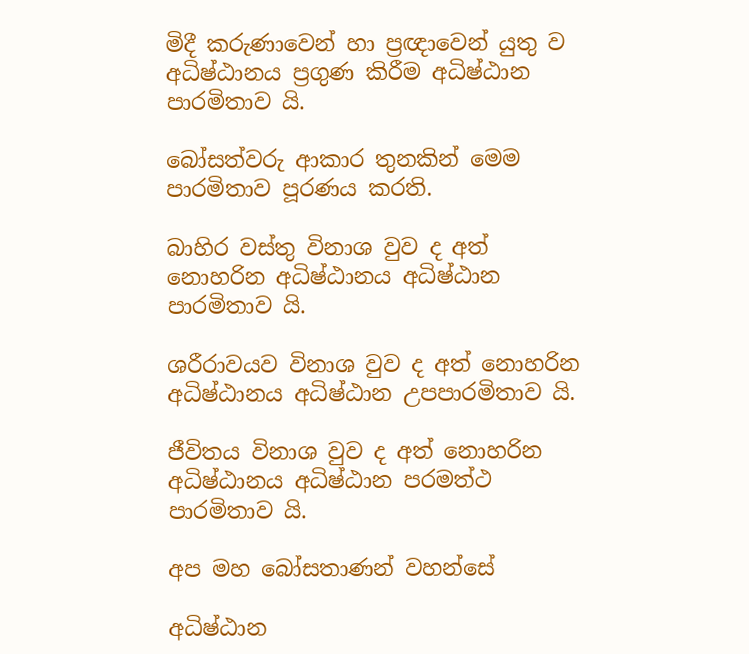මිදී කරුණාවෙන් හා ප්‍රඥාවෙන් යුතු ව අධිෂ්ඨානය ප්‍රගුණ කිරීම අධිෂ්ඨාන පාරමිතාව යි.

බෝසත්වරු ආකාර තුනකින් මෙම පාරමිතාව පූරණය කරති.

බාහිර වස්තු විනාශ වුව ද අත් නොහරින අධිෂ්ඨානය අධිෂ්ඨාන පාරමිතාව යි.

ශරීරාවයව විනාශ වුව ද අත් නොහරින අධිෂ්ඨානය අධිෂ්ඨාන උපපාරමිතාව යි.

ජීවිතය විනාශ වුව ද අත් නොහරින අධිෂ්ඨානය අධිෂ්ඨාන පරමත්ථ පාරමිතාව යි.

අප මහ බෝසතාණන් වහන්සේ

අධිෂ්ඨාන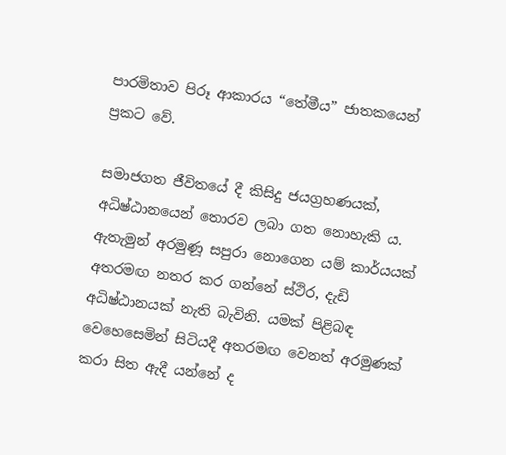පාරමිතාව පිරූ ආකාරය “තේමීය” ජාතකයෙන් ප්‍රකට වේ.

සමාජගත ජීවිතයේ දී කිසිදු ජයග්‍රහණයක්, අධිෂ්ඨානයෙන් තොරව ලබා ගත නොහැකි ය. ඇතැමුන් අරමුණූ සපුරා නොගෙන යම් කාර්යයක් අතරමඟ නතර කර ගන්නේ ස්ථිර, දැඩි අධිෂ්ඨානයක් නැති බැවිනි. යමක් පිළිබඳ වෙහෙසෙමින් සිටියදී අතරමඟ වෙනත් අරමුණක් කරා සිත ඇදී යන්නේ ද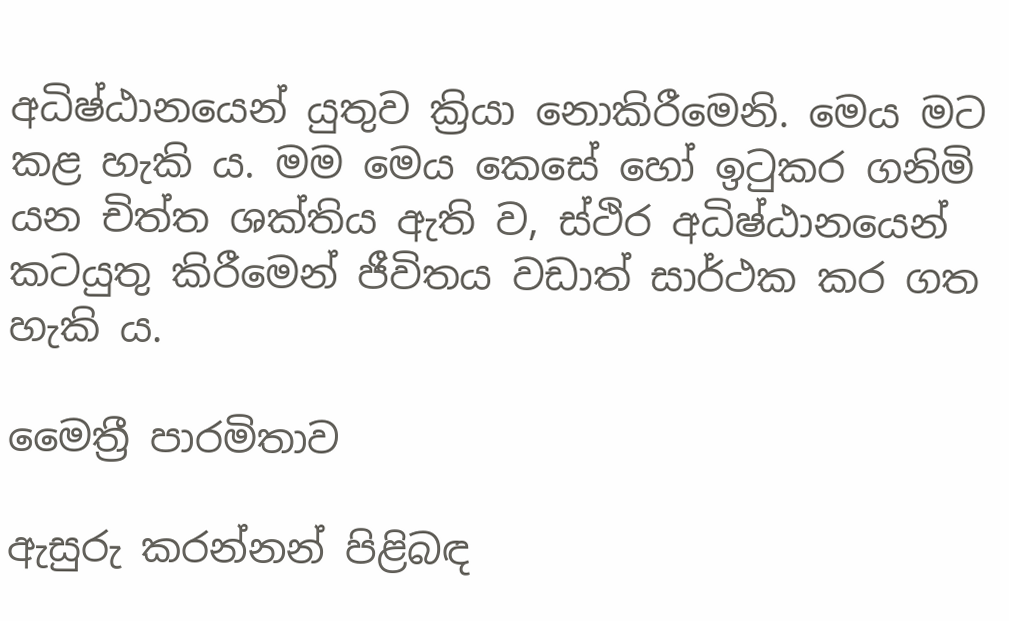අධිෂ්ඨානයෙන් යුතුව ක්‍රියා නොකිරීමෙනි. මෙය මට කළ හැකි ය. මම මෙය කෙසේ හෝ ඉටුකර ගනිමි යන චිත්ත ශක්තිය ඇති ව, ස්ථිර අධිෂ්ඨානයෙන් කටයුතු කිරීමෙන් ජීවිතය වඩාත් සාර්ථක කර ගත හැකි ය.

මෛත්‍රී පාරමිතාව

ඇසුරු කරන්නන් පිළිබඳ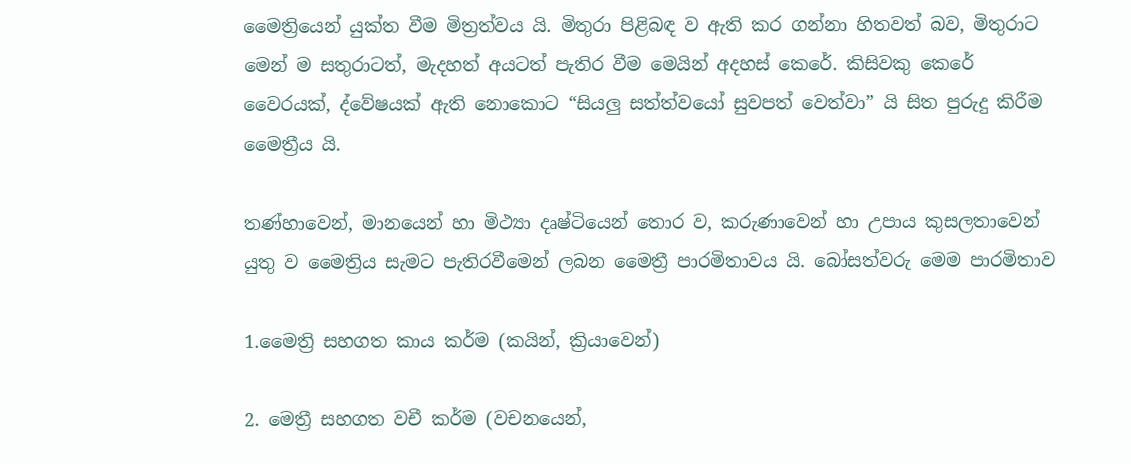මෛත්‍රියෙන් යුක්ත වීම මිත්‍රත්වය යි. මිතුරා පිළිබඳ ව ඇති කර ගන්නා හිතවත් බව, මිතුරාට මෙන් ම සතුරාටත්, මැදහත් අයටත් පැතිර වීම මෙයින් අදහස් කෙරේ. කිසිවකු කෙරේ වෛරයක්, ද්වේෂයක් ඇති නොකොට “සියලු සත්ත්වයෝ සුවපත් වෙත්වා” යි සිත පුරුදු කිරීම මෛත්‍රීය යි.

තණ්හාවෙන්, මානයෙන් හා මිථ්‍යා දෘෂ්ටියෙන් තොර ව, කරුණාවෙන් හා උපාය කුසලතාවෙන් යුතු ව මෛත්‍රිය සැමට පැතිරවීමෙන් ලබන මෛත්‍රී පාරමිතාවය යි. බෝසත්වරු මෙම පාරමිතාව

1.මෛත්‍රි සහගත කාය කර්ම (කයින්, ක්‍රියාවෙන්)

2. මෙත්‍රී සහගත වචී කර්ම (වචනයෙන්,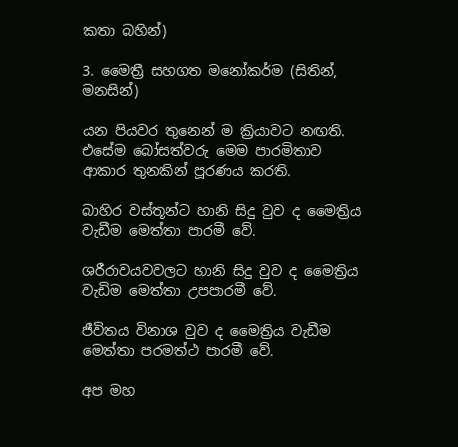කතා බහින්)

3. මෛත්‍රී සහගත මනෝකර්ම (සිතින්, මනසින්)

යන පියවර තුනෙන් ම ක්‍රියාවට නඟති. එසේම බෝසත්වරු මෙම පාරමිතාව ආකාර තුනකින් පූරණය කරති.

බාහිර වස්තූන්ට හානි සිදු වුව ද මෛත්‍රිය වැඩීම මෙත්තා පාරමී වේ.

ශරීරාවයවවලට හානි සිදු වුව ද මෛත්‍රිය වැඩිම මෙත්තා උපපාරමී වේ.

ජීවිතය විනාශ වුව ද මෛත්‍රිය වැඩීම මෙත්තා පරමත්ථ පාරමී වේ.

අප මහ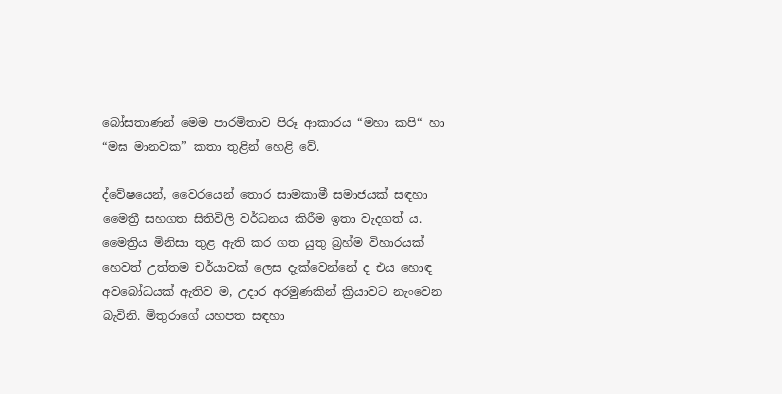බෝසතාණන් මෙම පාරමිතාව පිරූ ආකාරය “මහා කපි“ හා “මඝ මානවක” කතා තුළින් හෙළි වේ.

ද්වේෂයෙන්, වෛරයෙන් තොර සාමකාමී සමාජයක් සඳහා මෛත්‍රී සහගත සිතිවිලි වර්ධනය කිරීම ඉතා වැදගත් ය. මෛත්‍රිය මිනිසා තුළ ඇති කර ගත යුතු බ්‍රහ්ම විහාරයක් හෙවත් උත්තම චර්යාවක් ලෙස දැක්වෙන්නේ ද එය හොඳ අවබෝධයක් ඇතිව ම, උදාර අරමුණකින් ක්‍රියාවට නැංවෙන බැවිනි. මිතුරාගේ යහපත සඳහා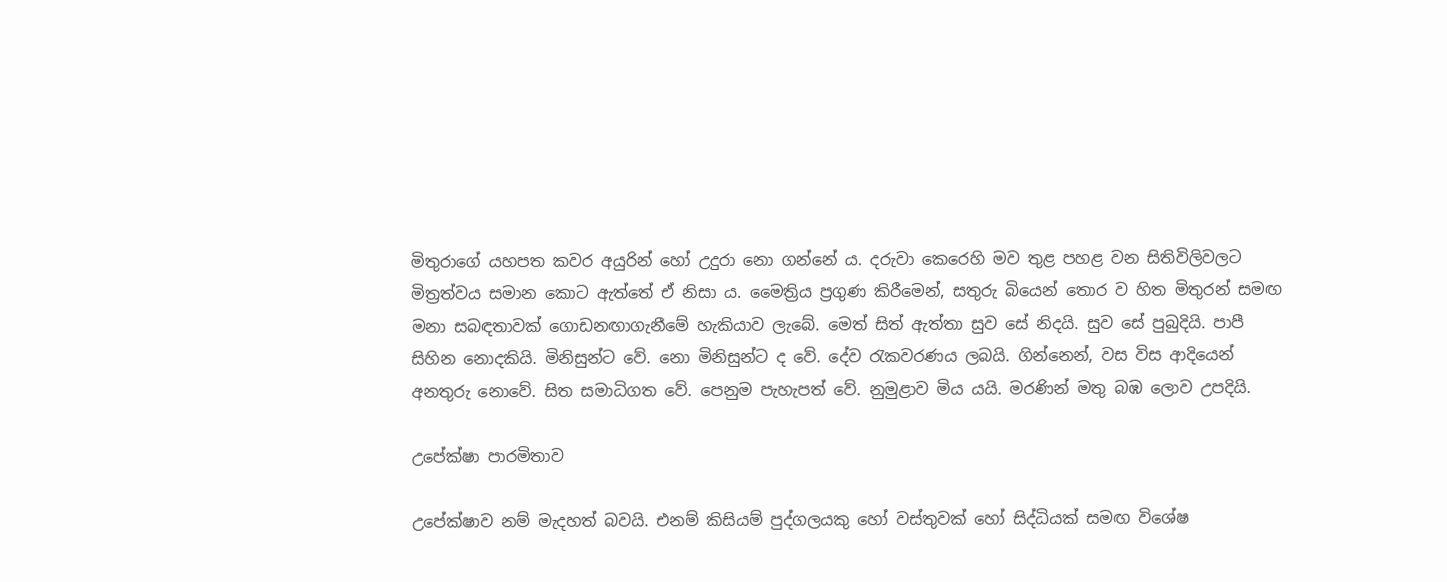මිතුරාගේ යහපත කවර අයුරින් හෝ උදුරා නො ගන්නේ ය. දරුවා කෙරෙහි මව තුළ පහළ වන සිතිවිලිවලට මිත්‍රත්වය සමාන කොට ඇත්තේ ඒ නිසා ය. මෛත්‍රිය ප්‍රගුණ කිරීමෙන්, සතුරු බියෙන් තොර ව හිත මිතුරන් සමඟ මනා සබඳතාවක් ගොඩනඟාගැනීමේ හැකියාව ලැබේ. මෙත් සිත් ඇත්තා සුව සේ නිදයි. සුව සේ පුබුදියි. පාපී සිහින නොදකියි. මිනිසුන්ට වේ. නො මිනිසුන්ට ද වේ. දේව රැකවරණය ලබයි. ගින්නෙන්, වස විස ආදියෙන් අනතුරු නොවේ. සිත සමාධිගත වේ. පෙනුම පැහැපත් වේ. නුමුළාව මිය යයි. මරණින් මතු බඹ ලොව උපදියි.

උපේක්ෂා පාරමිතාව

උපේක්ෂාව නම් මැදහත් බවයි. එනම් කිසියම් පුද්ගලයකු හෝ වස්තුවක් හෝ සිද්ධියක් සමඟ විශේෂ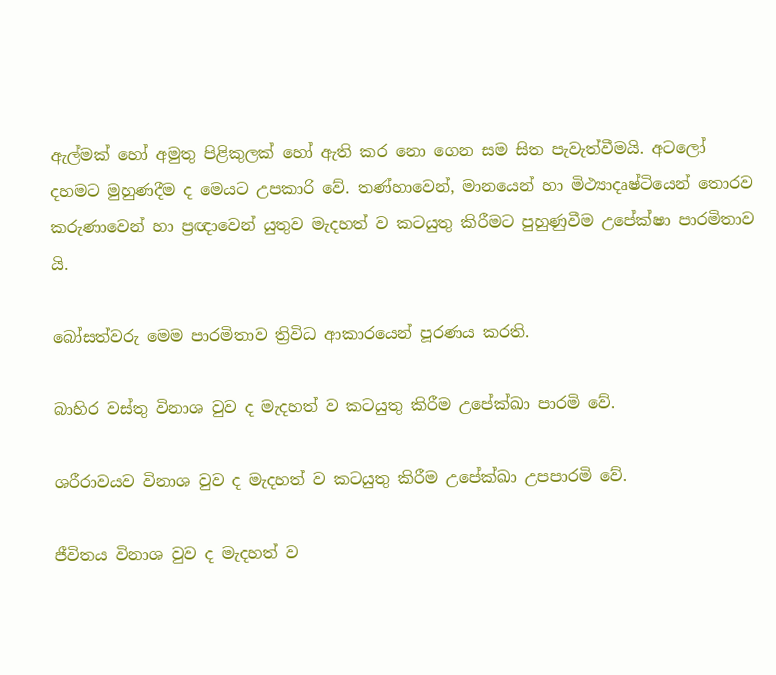ඇල්මක් හෝ අමුතු පිළිකුලක් හෝ ඇති කර නො ගෙන සම සිත පැවැත්වීමයි. අටලෝ දහමට මුහුණදීම ද මෙයට උපකාරි වේ. තණ්හාවෙන්, මානයෙන් හා මිථ්‍යාදෘෂ්ටියෙන් තොරව කරුණාවෙන් හා ප්‍රඥාවෙන් යුතුව මැදහත් ව කටයුතු කිරීමට පුහුණුවීම උපේක්ෂා පාරමිතාව යි.

බෝසත්වරු මෙම පාරමිතාව ත්‍රිවිධ ආකාරයෙන් පූරණය කරති.

බාහිර වස්තු විනාශ වුව ද මැදහත් ව කටයුතු කිරීම උපේක්ඛා පාරමි වේ.

ශරීරාවයව විනාශ වුව ද මැදහත් ව කටයුතු කිරීම උපේක්ඛා උපපාරමි වේ.

ජීවිතය විනාශ වුව ද මැදහත් ව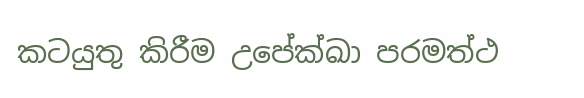කටයුතු කිරීම උපේක්ඛා පරමත්ථ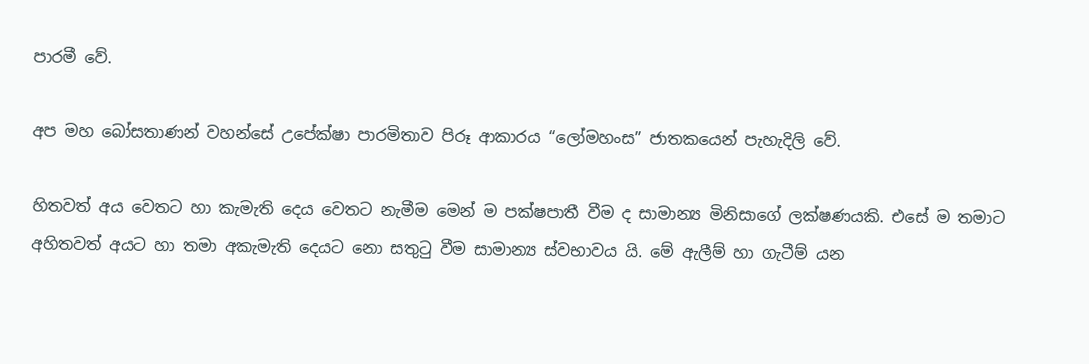පාරමී වේ.

අප මහ බෝසතාණන් වහන්සේ උපේක්ෂා පාරමිතාව පිරූ ආකාරය “ලෝමහංස” ජාතකයෙන් පැහැදිලි වේ.

හිතවත් අය වෙතට හා කැමැති දෙය වෙතට නැමීම මෙන් ම පක්ෂපාතී වීම ද සාමාන්‍ය මිනිසාගේ ලක්ෂණයකි. එසේ ම තමාට අහිතවත් අයට හා තමා අකැමැති දෙයට නො සතුටු වීම සාමාන්‍ය ස්වභාවය යි. මේ ඇලීම් හා ගැටීම් යන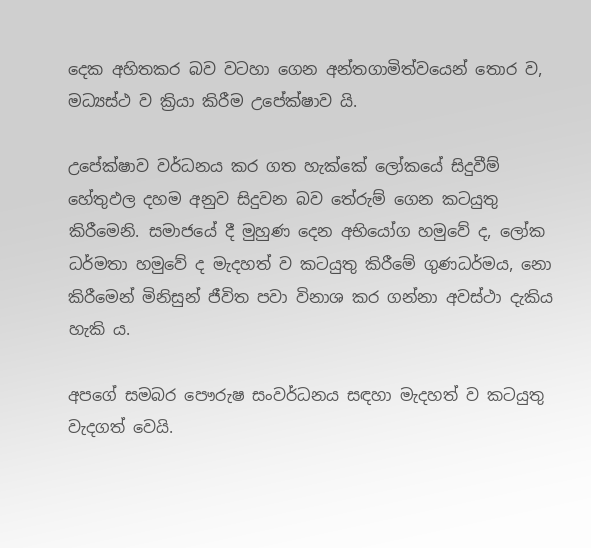දෙක අහිතකර බව වටහා ගෙන අන්තගාමිත්වයෙන් තොර ව, මධ්‍යස්ථ ව ක්‍රියා කිරීම උපේක්ෂාව යි.

උපේක්ෂාව වර්ධනය කර ගත හැක්කේ ලෝකයේ සිදුවීම් හේතුඵල දහම අනුව සිදුවන බව තේරුම් ගෙන කටයුතු කිරීමෙනි. සමාජයේ දී මුහුණ දෙන අභියෝග හමුවේ ද, ලෝක ධර්මතා හමුවේ ද මැදහත් ව කටයුතු කිරීමේ ගුණධර්මය, නො කිරීමෙන් මිනිසුන් ජීවිත පවා විනාශ කර ගන්නා අවස්ථා දැකිය හැකි ය.

අපගේ සමබර පෞරුෂ සංවර්ධනය සඳහා මැදහත් ව කටයුතු වැදගත් වෙයි.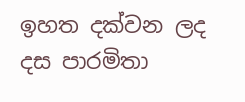ඉහත දක්වන ලද දස පාරමිතා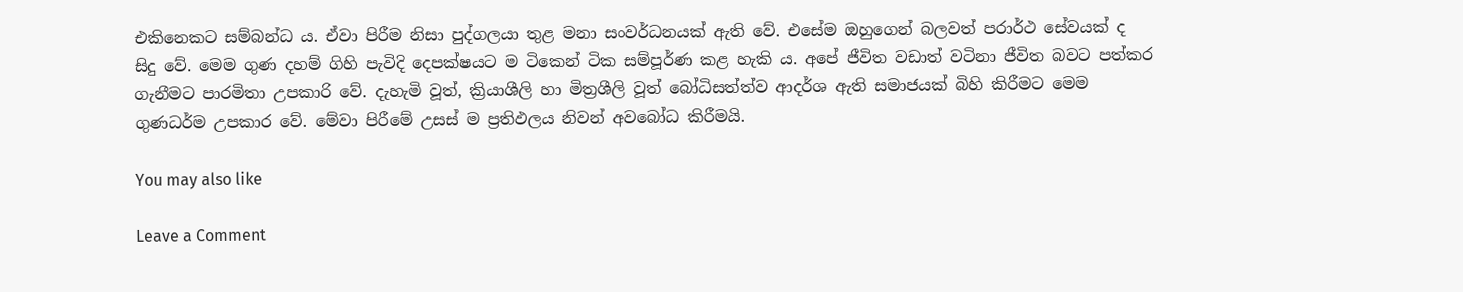එකිනෙකට සම්බන්ධ ය. ඒවා පිරීම නිසා පුද්ගලයා තුළ මනා සංවර්ධනයක් ඇති වේ. එසේම ඔහුගෙන් බලවත් පරාර්ථ සේවයක් ද සිදු වේ. මෙම ගුණ දහම් ගිහි පැවිදි දෙපක්ෂයට ම ටිකෙන් ටික සම්පූර්ණ කළ හැකි ය. අපේ ජීවිත වඩාත් වටිනා ජීවිත බවට පත්කර ගැනීමට පාරමිතා උපකාරි වේ. දැහැමි වූත්, ක්‍රියාශීලි හා මිත්‍රශීලි වූත් බෝධිසත්ත්ව ආදර්ශ ඇති සමාජයක් බිහි කිරීමට මෙම ගුණධර්ම උපකාර වේ. මේවා පිරීමේ උසස් ම ප්‍රතිඵලය නිවන් අවබෝධ කිරීමයි.

You may also like

Leave a Comment